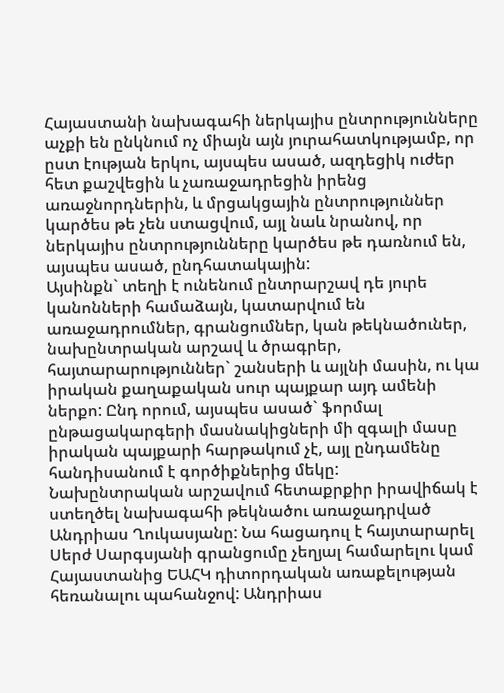Հայաստանի նախագահի ներկայիս ընտրությունները աչքի են ընկնում ոչ միայն այն յուրահատկությամբ, որ ըստ էության երկու, այսպես ասած, ազդեցիկ ուժեր հետ քաշվեցին և չառաջադրեցին իրենց առաջնորդներին, և մրցակցային ընտրություններ կարծես թե չեն ստացվում, այլ նաև նրանով, որ ներկայիս ընտրությունները կարծես թե դառնում են, այսպես ասած, ընդհատակային:
Այսինքն` տեղի է ունենում ընտրարշավ դե յուրե կանոնների համաձայն, կատարվում են առաջադրումներ, գրանցումներ, կան թեկնածուներ, նախընտրական արշավ և ծրագրեր, հայտարարություններ` շանսերի և այլնի մասին, ու կա իրական քաղաքական սուր պայքար այդ ամենի ներքո: Ընդ որում, այսպես ասած` ֆորմալ ընթացակարգերի մասնակիցների մի զգալի մասը իրական պայքարի հարթակում չէ, այլ ընդամենը հանդիսանում է գործիքներից մեկը:
Նախընտրական արշավում հետաքրքիր իրավիճակ է ստեղծել նախագահի թեկնածու առաջադրված Անդրիաս Ղուկասյանը: Նա հացադուլ է հայտարարել Սերժ Սարգսյանի գրանցումը չեղյալ համարելու կամ Հայաստանից ԵԱՀԿ դիտորդական առաքելության հեռանալու պահանջով: Անդրիաս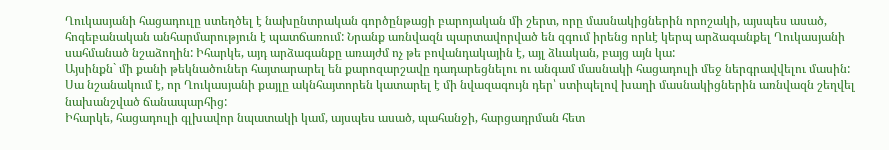Ղուկասյանի հացադուլը ստեղծել է նախընտրական գործընթացի բարոյական մի շերտ, որը մասնակիցներին որոշակի, այսպես ասած, հոգեբանական անհարմարություն է պատճառում: Նրանք առնվազն պարտավորված են զգում իրենց որևէ կերպ արձագանքել Ղուկասյանի սահմանած նշաձողին: Իհարկե, այդ արձագանքը առայժմ ոչ թե բովանդակային է, այլ ձևական, բայց այն կա:
Այսինքն` մի քանի թեկնածուներ հայտարարել են քարոզարշավը դադարեցնելու ու անգամ մասնակի հացադուլի մեջ ներգրավվելու մասին: Սա նշանակում է, որ Ղուկասյանի քայլը ակնհայտորեն կատարել է մի նվազագույն դեր՝ ստիպելով խաղի մասնակիցներին առնվազն շեղվել նախանշված ճանապարհից:
Իհարկե, հացադուլի գլխավոր նպատակի կամ, այսպես ասած, պահանջի, հարցադրման հետ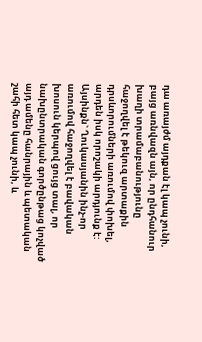դա առայժմ այդքան էլ կապ չունի, բայց առնվազն այն, որ ընդհանուր խաղի տրամաբանությունը հաջողվել է թեկուզ արտաքին դրսևորումների առումով փոխել, արդեն իսկ որոշակի արդյունք է: Այսինքն` Ղուկասյանին ինչ-որ առումով հաջողվել է բավական խոսուն կերպով ցույց տալ, որ նախընտրական գործընթաց կոչված այդ ամենը հանրային և պետական շահի հետ կապ չունի, և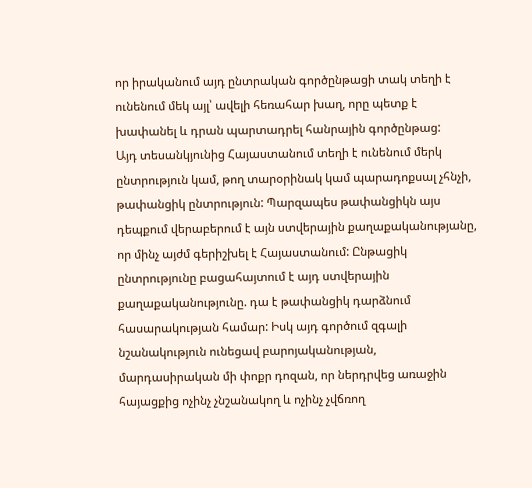որ իրականում այդ ընտրական գործընթացի տակ տեղի է ունենում մեկ այլ՝ ավելի հեռահար խաղ, որը պետք է խափանել և դրան պարտադրել հանրային գործընթաց:
Այդ տեսանկյունից Հայաստանում տեղի է ունենում մերկ ընտրություն կամ, թող տարօրինակ կամ պարադոքսալ չհնչի, թափանցիկ ընտրություն: Պարզապես թափանցիկն այս դեպքում վերաբերում է այն ստվերային քաղաքականությանը, որ մինչ այժմ գերիշխել է Հայաստանում: Ընթացիկ ընտրությունը բացահայտում է այդ ստվերային քաղաքականությունը. դա է թափանցիկ դարձնում հասարակության համար: Իսկ այդ գործում զգալի նշանակություն ունեցավ բարոյականության, մարդասիրական մի փոքր դոզան, որ ներդրվեց առաջին հայացքից ոչինչ չնշանակող և ոչինչ չվճռող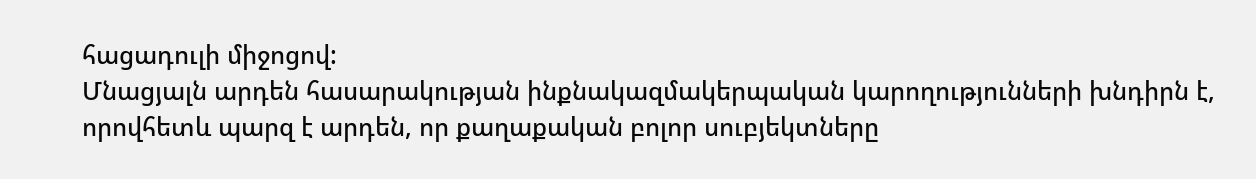հացադուլի միջոցով:
Մնացյալն արդեն հասարակության ինքնակազմակերպական կարողությունների խնդիրն է, որովհետև պարզ է արդեն, որ քաղաքական բոլոր սուբյեկտները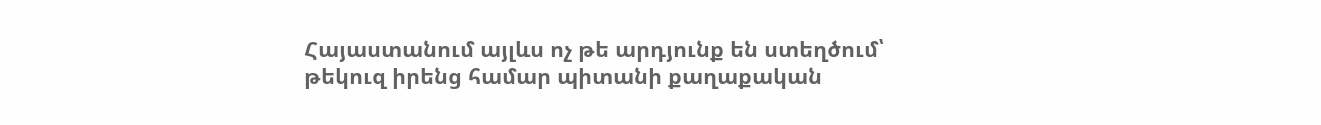Հայաստանում այլևս ոչ թե արդյունք են ստեղծում՝ թեկուզ իրենց համար պիտանի քաղաքական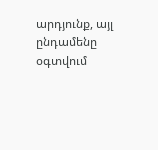արդյունք, այլ ընդամենը օգտվում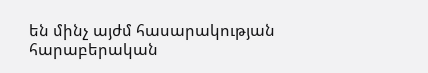են մինչ այժմ հասարակության հարաբերական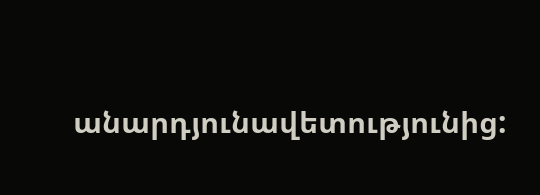անարդյունավետությունից: